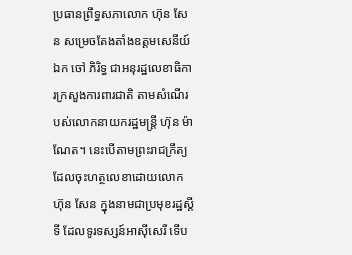ប្រធានព្រឹទ្ធសភាលោក ហ៊ុន សែន សម្រេចតែងតាំងឧត្តមសេនីយ៍ឯក ចៅ ភិរិទ្ធ ជាអនុរដ្ឋលេខាធិការក្រសួងការពារជាតិ តាមសំណើរបស់លោកនាយករដ្ឋមន្ត្រី ហ៊ុន ម៉ាណែត។ នេះបើតាមព្រះរាជក្រឹត្យដែលចុះហត្ថលេខាដោយលោក ហ៊ុន សែន ក្នុងនាមជាប្រមុខរដ្ឋស្តីទី ដែលទូរទស្សន៍អាស៊ីសេរី ទើប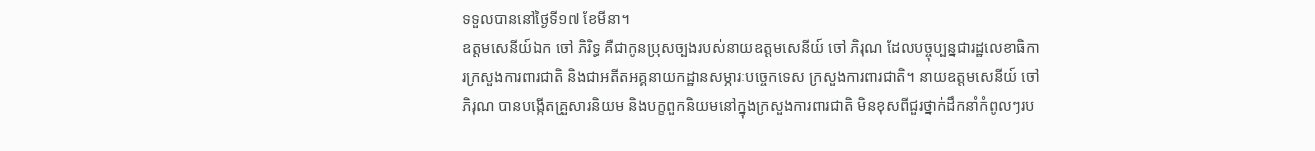ទទួលបាននៅថ្ងៃទី១៧ ខែមីនា។
ឧត្តមសេនីយ៍ឯក ចៅ ភិរិទ្ធ គឺជាកូនប្រុសច្បងរបស់នាយឧត្ដមសេនីយ៍ ចៅ ភិរុណ ដែលបច្ចុប្បន្នជារដ្ឋលេខាធិការក្រសួងការពារជាតិ និងជាអតីតអគ្គនាយកដ្ឋានសម្ភារៈបច្ចេកទេស ក្រសួងការពារជាតិ។ នាយឧត្ដមសេនីយ៍ ចៅ ភិរុណ បានបង្កើតគ្រួសារនិយម និងបក្ខពួកនិយមនៅក្នុងក្រសួងការពារជាតិ មិនខុសពីជួរថ្នាក់ដឹកនាំកំពូលៗរប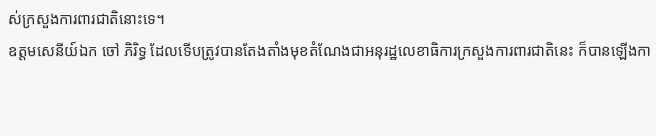ស់ក្រសួងការពារជាតិនោះទេ។
ឧត្ដមសេនីយ៍ឯក ចៅ ភិរិទ្ធ ដែលទើបត្រូវបានតែងតាំងមុខតំណែងជាអនុរដ្ឋលេខាធិការក្រសួងការពារជាតិនេះ ក៏បានឡើងកា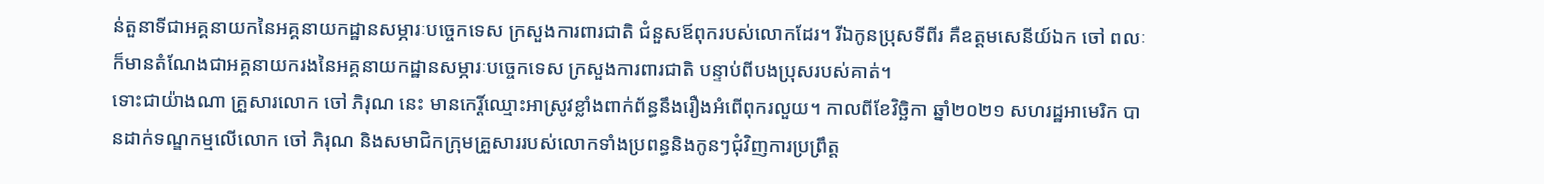ន់តួនាទីជាអគ្គនាយកនៃអគ្គនាយកដ្ឋានសម្ភារៈបច្ចេកទេស ក្រសួងការពារជាតិ ជំនួសឪពុករបស់លោកដែរ។ រីឯកូនប្រុសទីពីរ គឺឧត្ដមសេនីយ៍ឯក ចៅ ពលៈ ក៏មានតំណែងជាអគ្គនាយករងនៃអគ្គនាយកដ្ឋានសម្ភារៈបច្ចេកទេស ក្រសួងការពារជាតិ បន្ទាប់ពីបងប្រុសរបស់គាត់។
ទោះជាយ៉ាងណា គ្រួសារលោក ចៅ ភិរុណ នេះ មានកេរ្តិ៍ឈ្មោះអាស្រូវខ្លាំងពាក់ព័ន្ធនឹងរឿងអំពើពុករលួយ។ កាលពីខែវិច្ឆិកា ឆ្នាំ២០២១ សហរដ្ឋអាមេរិក បានដាក់ទណ្ឌកម្មលើលោក ចៅ ភិរុណ និងសមាជិកក្រុមគ្រួសាររបស់លោកទាំងប្រពន្ធនិងកូនៗជុំវិញការប្រព្រឹត្ត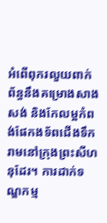អំពើពុករលួយពាក់ព័ន្ធនឹងគម្រោងសាងសង់ និងកែលម្អកំពង់ផែកងទ័ពជើងទឹករាមនៅក្រុងព្រះសីហនុដែរ។ ការដាក់ទណ្ឌកម្ម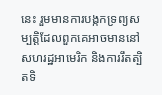នេះ រួមមានការបង្កកទ្រព្យសម្បត្តិដែលពួកគេអាចមាននៅសហរដ្ឋអាមេរិក និងការរឹតត្បិតទិ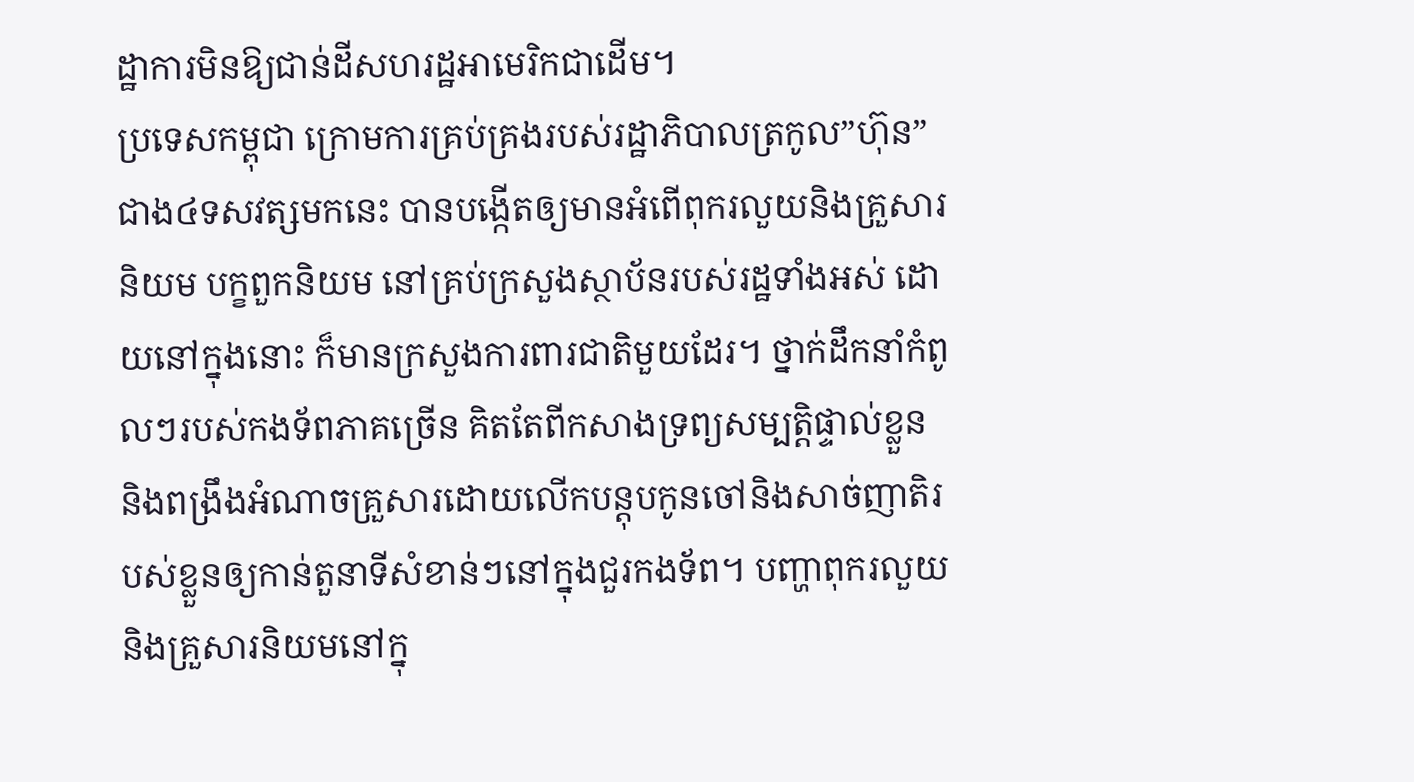ដ្ឋាការមិនឱ្យជាន់ដីសហរដ្ឋអាមេរិកជាដើម។
ប្រទេសកម្ពុជា ក្រោមការគ្រប់គ្រងរបស់រដ្ឋាភិបាលត្រកូល”ហ៊ុន”ជាង៤ទសវត្សមកនេះ បានបង្កើតឲ្យមានអំពើពុករលួយនិងគ្រួសារនិយម បក្ខពួកនិយម នៅគ្រប់ក្រសួងស្ថាប័នរបស់រដ្ឋទាំងអស់ ដោយនៅក្នុងនោះ ក៏មានក្រសួងការពារជាតិមួយដែរ។ ថ្នាក់ដឹកនាំកំពូលៗរបស់កងទ័ពភាគច្រើន គិតតែពីកសាងទ្រព្យសម្បត្តិផ្ទាល់ខ្លួន និងពង្រឹងអំណាចគ្រួសារដោយលើកបន្តុបកូនចៅនិងសាច់ញាតិរបស់ខ្លួនឲ្យកាន់តួនាទីសំខាន់ៗនៅក្នុងជួរកងទ័ព។ បញ្ហាពុករលួយ និងគ្រួសារនិយមនៅក្នុ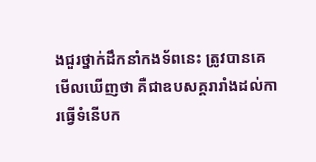ងជួរថ្នាក់ដឹកនាំកងទ័ពនេះ ត្រូវបានគេមើលឃើញថា គឺជាឧបសគ្គរារាំងដល់ការធ្វើទំនើបក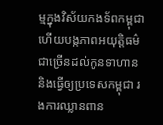ម្មក្នុងវិស័យកងទ័ពកម្ពុជា ហើយបង្កភាពអយុត្តិធម៌ជាច្រើនដល់កូនទាហាន និងធ្វើឲ្យប្រទេសកម្ពុជា រងការឈ្លានពាន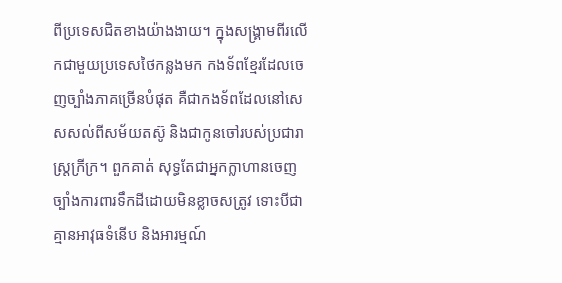ពីប្រទេសជិតខាងយ៉ាងងាយ។ ក្នុងសង្គ្រាមពីរលើកជាមួយប្រទេសថៃកន្លងមក កងទ័ពខ្មែរដែលចេញច្បាំងភាគច្រើនបំផុត គឺជាកងទ័ពដែលនៅសេសសល់ពីសម័យតស៊ូ និងជាកូនចៅរបស់ប្រជារាស្ត្រក្រីក្រ។ ពួកគាត់ សុទ្ធតែជាអ្នកក្លាហានចេញច្បាំងការពារទឹកដីដោយមិនខ្លាចសត្រូវ ទោះបីជាគ្មានអាវុធទំនើប និងអារម្មណ៍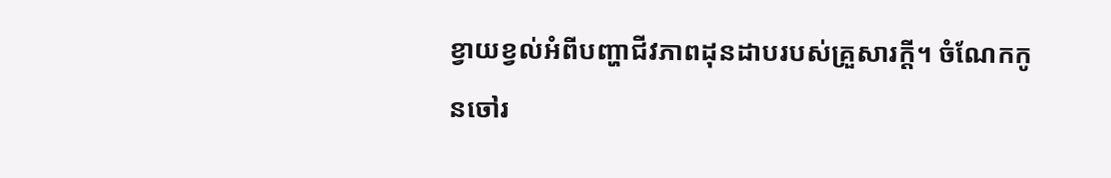ខ្វាយខ្វល់អំពីបញ្ហាជីវភាពដុនដាបរបស់គ្រួសារក្តី។ ចំណែកកូនចៅរ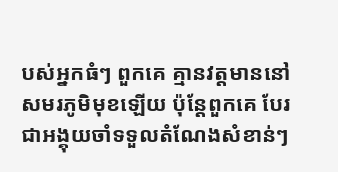បស់អ្នកធំៗ ពួកគេ គ្មានវត្តមាននៅសមរភូមិមុខឡើយ ប៉ុន្តែពួកគេ បែរជាអង្គុយចាំទទួលតំណែងសំខាន់ៗ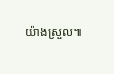យ៉ាងស្រួល៕